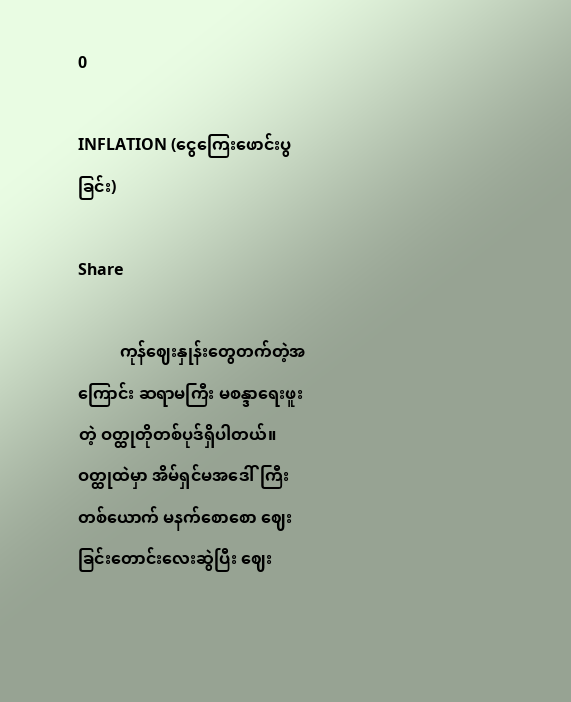0

INFLATION (ငွေကြေးဖောင်းပွခြင်း)

Share

          ကုန်ဈေးနှုန်းတွေတက်တဲ့အကြောင်း ဆရာမကြီး မစန္ဒာရေးဖူးတဲ့ ဝတ္ထုတိုတစ်ပုဒ်ရှိပါတယ်။ ဝတ္ထုထဲမှာ အိမ်ရှင်မအဒေါ်ကြီးတစ်ယောက် မနက်စောစော ဈေးခြင်းတောင်းလေးဆွဲပြီး ဈေး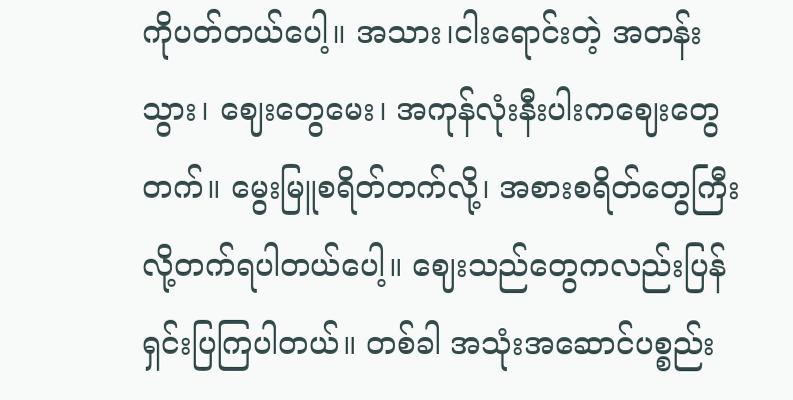ကိုပတ်တယ်ပေါ့။ အသား၊ငါးရောင်းတဲ့ အတန်းသွား၊ ဈေးတွေမေး၊ အကုန်လုံးနီးပါးကဈေးတွေတက်။ မွေးမြူစရိတ်တက်လို့၊ အစားစရိတ်တွေကြီးလို့တက်ရပါတယ်ပေါ့။ ဈေးသည်တွေကလည်းပြန်ရှင်းပြကြပါတယ်။ တစ်ခါ အသုံးအဆောင်ပစ္စည်း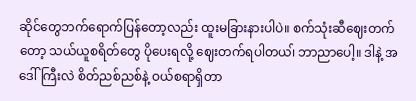ဆိုင်တွေဘက်ရောက်ပြန်တော့လည်း ထူးမခြားနားပါပဲ။ စက်သုံးဆီဈေးတက်တော့ သယ်ယူစရိတ်တွေ ပိုပေးရလို့ ဈေးတက်ရပါတယ၊် ဘာညာပေါ့။ ဒါနဲ့ အဒေါ်ကြီးလဲ စိတ်ညစ်ညစ်နဲ့ ဝယ်စရာရှိတာ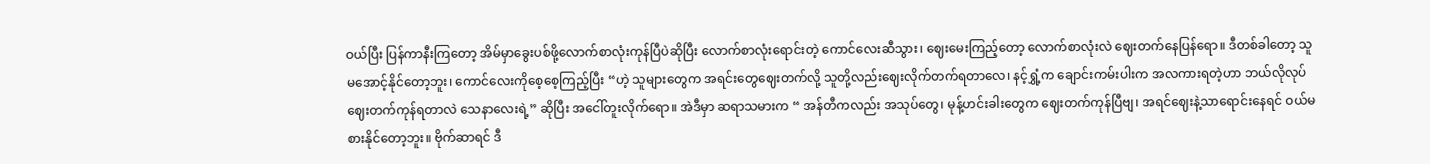ဝယ်ပြီး ပြန်ကာနီးကြတော့ အိမ်မှာခွေးပစ်ဖို့လောက်စာလုံးကုန်ပြီပဲဆိုပြီး လောက်စာလုံးရောင်းတဲ့ ကောင်လေးဆီသွား၊ ဈေးမေးကြည့်တော့ လောက်စာလုံးလဲ ဈေးတက်နေပြန်ရော။ ဒီတစ်ခါတော့ သူမအောင့်နိုင်တော့ဘူး၊ ကောင်လေးကိုစေ့စေ့ကြည့်ပြီး “ဟဲ့ သူများတွေက အရင်းတွေဈေးတက်လို့ သူတို့လည်းဈေးလိုက်တက်ရတာလေ၊ နင့်ရွှံ့က ချောင်းကမ်းပါးက အလကားရတဲ့ဟာ ဘယ်လိုလုပ်ဈေးတက်ကုန်ရတာလဲ သေနာလေးရဲ့” ဆိုပြီး အငေါ်တူးလိုက်ရော။ အဲဒီမှာ ဆရာသမားက “ အန်တီကလည်း အသုပ်တွေ၊ မုန့်ဟင်းခါးတွေက ဈေးတက်ကုန်ပြီဗျ၊ အရင်ဈေးနဲ့သာရောင်းနေရင် ဝယ်မစားနိုင်တော့ဘူး။ ဗိုက်ဆာရင် ဒီ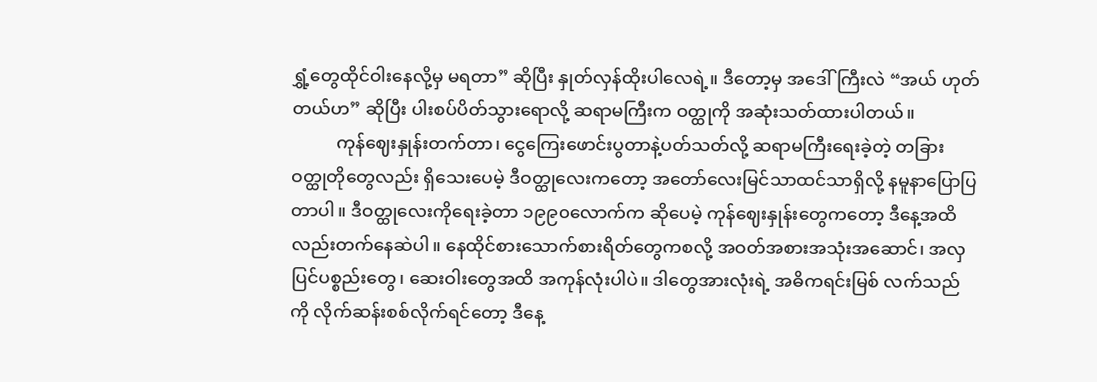ရွှံ့တွေထိုင်ဝါးနေလို့မှ မရတာ” ဆိုပြီး နှုတ်လှန်ထိုးပါလေရဲ့။ ဒီတော့မှ အဒေါ်ကြီးလဲ “အယ် ဟုတ်တယ်ဟ” ဆိုပြီး ပါးစပ်ပိတ်သွားရောလို့ ဆရာမကြီးက ဝတ္ထုကို အဆုံးသတ်ထားပါတယ်။
          ကုန်ဈေးနှုန်းတက်တာ၊ ငွေကြေးဖောင်းပွတာနဲ့ပတ်သတ်လို့ ဆရာမကြီးရေးခဲ့တဲ့ တခြားဝတ္ထုတိုတွေလည်း ရှိသေးပေမဲ့ ဒီဝတ္ထုလေးကတော့ အတော်လေးမြင်သာထင်သာရှိလို့ နမူနာပြောပြတာပါ။ ဒီဝတ္ထုလေးကိုရေးခဲ့တာ ၁၉၉၀လောက်က ဆိုပေမဲ့ ကုန်ဈေးနှုန်းတွေကတော့ ဒီနေ့အထိလည်းတက်နေဆဲပါ။ နေထိုင်စားသောက်စားရိတ်တွေကစလို့ အဝတ်အစားအသုံးအဆောင်၊ အလှပြင်ပစ္စည်းတွေ၊ ဆေးဝါးတွေအထိ အကုန်လုံးပါပဲ။ ဒါတွေအားလုံးရဲ့ အဓိကရင်းမြစ် လက်သည်ကို လိုက်ဆန်းစစ်လိုက်ရင်တော့ ဒီနေ့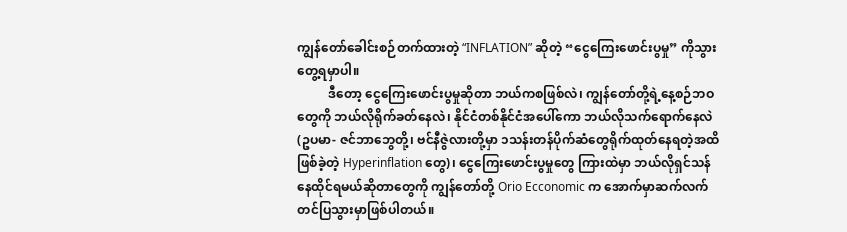ကျွန်တော်ခေါင်းစဉ်တက်ထားတဲ့ “INFLATION” ဆိုတဲ့ “ငွေကြေးဖောင်းပွမှု” ကိုသွားတွေ့ရမှာပါ။
          ဒီတော့ ငွေကြေးဖောင်းပွမှုဆိုတာ ဘယ်ကစဖြစ်လဲ၊ ကျွန်တော်တို့ရဲ့နေ့စဉ်ဘဝတွေကို ဘယ်လိုရိုက်ခတ်နေလဲ၊ နိုင်ငံတစ်နိုင်ငံအပေါ်ကော ဘယ်လိုသက်ရောက်နေလဲ (ဥပမာ- ဇင်ဘာဘွေတို့၊ ဗင်နီဇွဲလားတို့မှာ ၁သန်းတန်ပိုက်ဆံတွေရိုက်ထုတ်နေရတဲ့အထိဖြစ်ခဲ့တဲ့ Hyperinflation တွေ)၊ ငွေကြေးဖောင်းပွမှုတွေ ကြားထဲမှာ ဘယ်လိုရှင်သန်နေထိုင်ရမယ်ဆိုတာတွေကို ကျွန်တော်တို့ Orio Ecconomic က အောက်မှာဆက်လက်တင်ပြသွားမှာဖြစ်ပါတယ်။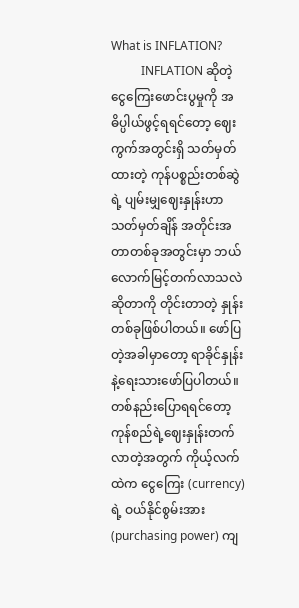What is INFLATION?
          INFLATION ဆိုတဲ့ ငွေကြေးဖောင်းပွမှုကို အဓိပ္ပါယ်ဖွင့်ရရင်တော့ ဈေးကွက်အတွင်းရှိ သတ်မှတ်ထားတဲ့ ကုန်ပစ္စည်းတစ်ဆွဲရဲ့ ပျမ်းမျှဈေးနှုန်းဟာ သတ်မှတ်ချိန် အတိုင်းအတာတစ်ခုအတွင်းမှာ ဘယ်လောက်မြင့်တက်လာသလဲဆိုတာကို တိုင်းတာတဲ့ နှုန်းတစ်ခုဖြစ်ပါတယ်။ ဖော်ပြတဲ့အခါမှာတော့ ရာခိုင်နှုန်းနဲ့ရေးသားဖော်ပြပါတယ်။ တစ်နည်းပြောရရင်တော့ ကုန်စည်ရဲ့ဈေးနှုန်းတက်လာတဲ့အတွက် ကိုယ့်လက်ထဲက ငွေကြေး (currency) ရဲ့ ဝယ်နိုင်စွမ်းအား (purchasing power) ကျ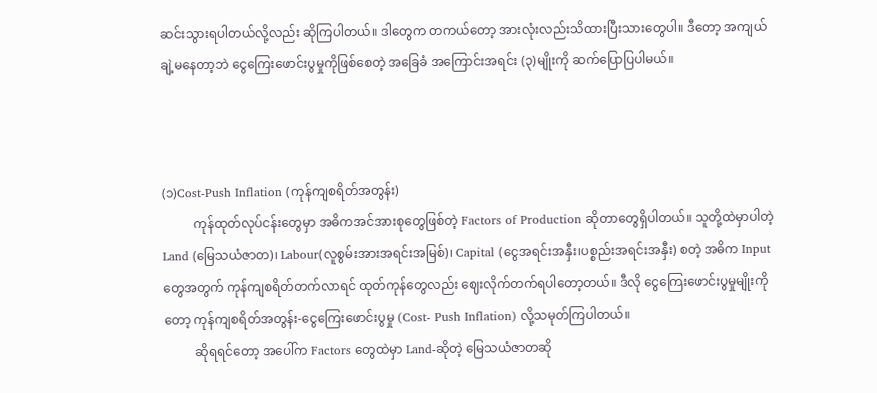ဆင်းသွားရပါတယ်လို့လည်း ဆိုကြပါတယ်။ ဒါတွေက တကယ်တော့ အားလုံးလည်းသိထားပြီးသားတွေပါ။ ဒီတော့ အကျယ်ချဲ့မနေတာ့ဘဲ ငွေကြေးဖောင်းပွမှုကိုဖြစ်စေတဲ့ အခြေခံ အကြောင်းအရင်း (၃)မျိုးကို ဆက်ပြောပြပါမယ်။



(၁)Cost-Push Inflation (ကုန်ကျစရိတ်အတွန်း)
          ကုန်ထုတ်လုပ်ငန်းတွေမှာ အဓိကအင်အားစုတွေဖြစ်တဲ့ Factors of Production ဆိုတာတွေရှိပါတယ်။ သူတို့ထဲမှာပါတဲ့ Land (မြေသယံဇာတ)၊ Labour(လူစွမ်းအားအရင်းအမြစ်)၊ Capital (ငွေအရင်းအနှီး၊ပစ္စည်းအရင်းအနှီး) စတဲ့ အဓိက Input တွေအတွက် ကုန်ကျစရိတ်တက်လာရင် ထုတ်ကုန်တွေလည်း ဈေးလိုက်တက်ရပါတော့တယ်။ ဒီလို ငွေကြေးဖောင်းပွမှုမျိုးကိုတော့ ကုန်ကျစရိတ်အတွန်း-ငွေကြေးဖောင်းပွမှု (Cost- Push Inflation) လို့သမုတ်ကြပါတယ်။
          ဆိုရရင်တော့ အပေါ်က Factors တွေထဲမှာ Land-ဆိုတဲ့ မြေသယံဇာတဆို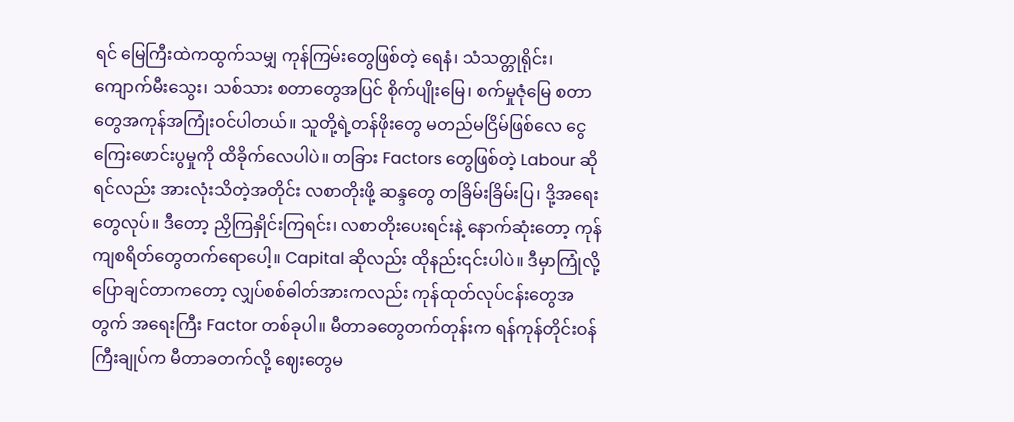ရင် မြေကြီးထဲကထွက်သမျှ ကုန်ကြမ်းတွေဖြစ်တဲ့ ရေနံ၊ သံသတ္တုရိုင်း၊ ကျောက်မီးသွေး၊ သစ်သား စတာတွေအပြင် စိုက်ပျိုးမြေ၊ စက်မှုဇုံမြေ စတာတွေအကုန်အကြုံးဝင်ပါတယ်။ သူတို့ရဲ့တန်ဖိုးတွေ မတည်မငြိမ်ဖြစ်လေ ငွေကြေးဖောင်းပွမှုကို ထိခိုက်လေပါပဲ။ တခြား Factors တွေဖြစ်တဲ့ Labour ဆိုရင်လည်း အားလုံးသိတဲ့အတိုင်း လစာတိုးဖို့ ဆန္ဒတွေ တခြိမ်းခြိမ်းပြ၊ ဒို့အရေးတွေလုပ်။ ဒီတော့ ညှိကြနှိုင်းကြရင်း၊ လစာတိုးပေးရင်းနဲ့ နောက်ဆုံးတော့ ကုန်ကျစရိတ်တွေတက်ရောပေါ့။ Capital ဆိုလည်း ထိုနည်း၎င်းပါပဲ။ ဒီမှာကြုံလို့ပြောချင်တာကတော့ လျှပ်စစ်ဓါတ်အားကလည်း ကုန်ထုတ်လုပ်ငန်းတွေအတွက် အရေးကြီး Factor တစ်ခုပါ။ မီတာခတွေတက်တုန်းက ရန်ကုန်တိုင်းဝန်ကြီးချုပ်က မီတာခတက်လို့ ဈေးတွေမ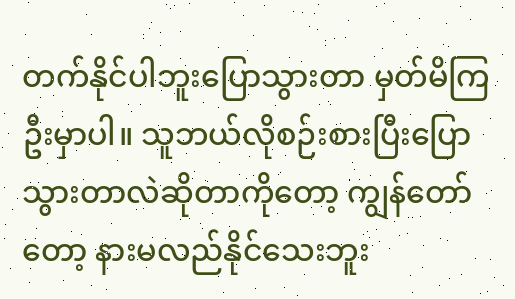တက်နိုင်ပါဘူးပြောသွားတာ မှတ်မိကြဦးမှာပါ။ သူဘယ်လိုစဉ်းစားပြီးပြောသွားတာလဲဆိုတာကိုတော့ ကျွန်တော်တော့ နားမလည်နိုင်သေးဘူး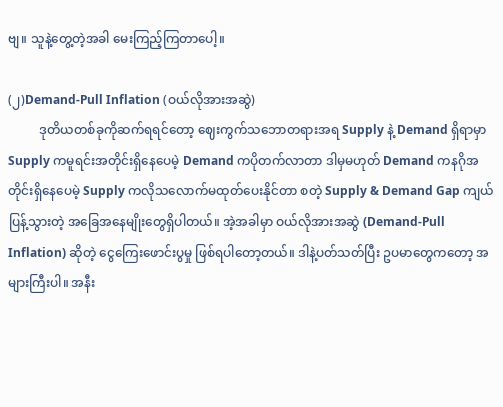ဗျ။ သူနဲ့တွေ့တဲ့အခါ မေးကြည့်ကြတာပေါ့။

(၂)Demand-Pull Inflation (ဝယ်လိုအားအဆွဲ)
          ဒုတိယတစ်ခုကိုဆက်ရရင်တော့ ဈေးကွက်သဘောတရားအရ Supply နဲ့ Demand ရှိရာမှာ Supply ကမူရင်းအတိုင်းရှိနေပေမဲ့ Demand ကပိုတက်လာတာ ဒါမှမဟုတ် Demand ကနဂိုအတိုင်းရှိနေပေမဲ့ Supply ကလိုသလောက်မထုတ်ပေးနိုင်တာ စတဲ့ Supply & Demand Gap ကျယ်ပြန့်သွားတဲ့ အခြေအနေမျိုးတွေရှိပါတယ်။ အဲ့အခါမှာ ဝယ်လိုအားအဆွဲ (Demand-Pull Inflation) ဆိုတဲ့ ငွေကြေးဖောင်းပွမှု ဖြစ်ရပါတော့တယ်။ ဒါနဲ့ပတ်သတ်ပြီး ဥပမာတွေကတော့ အများကြီးပါ။ အနီး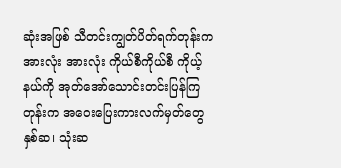ဆုံးအဖြစ် သီတင်းကျွတ်ပိတ်ရက်တုန်းက အားလုံး အားလုံး ကိုယ်စီကိုယ်စီ ကိုယ့်နယ်ကို အုတ်အော်သောင်းတင်းပြန်ကြတုန်းက အဝေးပြေးကားလက်မှတ်တွေ နှစ်ဆ၊ သုံးဆ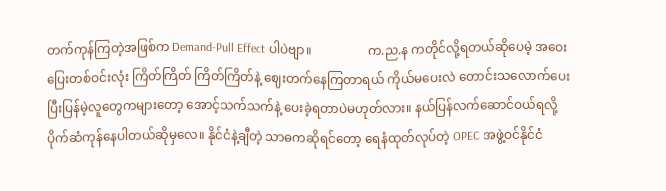တက်ကုန်ကြတဲ့အဖြစ်က Demand-Pull Effect ပါပဲဗျာ။                  က.ည.န ကတိုင်လို့ရတယ်ဆိုပေမဲ့ အဝေးပြေးတစ်ဝင်းလုံး ကြိတ်ကြိတ် ကြိတ်ကြိတ်နဲ့ ဈေးတက်နေကြတာရယ် ကိုယ်မပေးလဲ တောင်းသလောက်ပေးပြီးပြန်မဲ့လူတွေကများတော့ အောင့်သက်သက်နဲ့ ပေးခဲ့ရတာပဲမဟုတ်လား။ နယ်ပြန်လက်ဆောင်ဝယ်ရလို့ ပိုက်ဆံကုန်နေပါတယ်ဆိုမှလေ။ နိုင်ငံနဲ့ချီတဲ့ သာဓကဆိုရင်တော့ ရေနံထုတ်လုပ်တဲ့ OPEC အဖွဲ့ဝင်နိုင်ငံ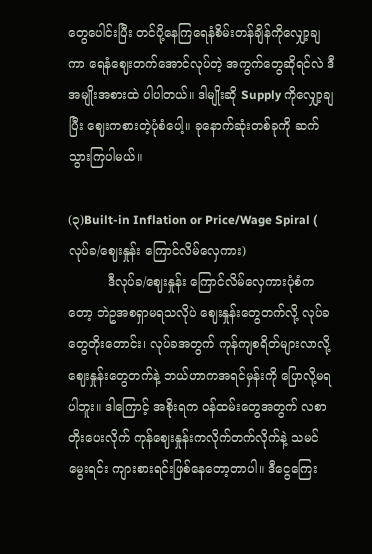တွေပေါင်းပြီး တင်ပို့နေကြရေနံစိမ်းတန်ချိန်ကိုလျှော့ချကာ ရေနံဈေးတက်အောင်လုပ်တဲ့ အကွက်တွေဆိုရင်လဲ ဒီအမျိုးအစားထဲ ပါပါတယ်။ ဒါမျိုးဆို Supply ကိုလျှော့ချပြီး ဈေးကစားတဲ့ပုံစံပေါ့။ ခုနောက်ဆုံးတစ်ခုကို ဆက်သွားကြပါမယ်။

(၃)Built-in Inflation or Price/Wage Spiral ( လုပ်ခ/ဈေးနှုန်း ကြောင်လိမ်လှေကား)
          ဒီလုပ်ခ/ဈေးနှုန်း ကြောင်လိမ်လှေကားပုံစံကတော့ ဘဲဥအစရှာမရသလိုပဲ ဈေးနှုန်းတွေတက်လို့ လုပ်ခတွေတိုးတောင်း၊ လုပ်ခအတွက် ကုန်ကျစရိတ်များလာလို့ ဈေးနှုန်းတွေတက်နဲ့ ဘယ်ဟာကအရင်မှန်းကို ပြောလို့မရပါဘူး။ ဒါကြောင့် အစိုးရက ဝန်ထမ်းတွေအတွက် လစာတိုးပေးလိုက် ကုန်ဈေးနှုန်းကလိုက်တက်လိုက်နဲ့ သမင်မွေးရင်း ကျားစားရင်းဖြစ်နေတော့တာပါ။ ဒီငွေကြေး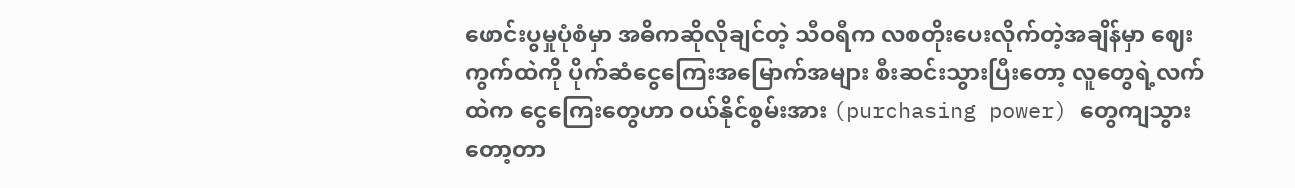ဖောင်းပွမှုပုံစံမှာ အဓိကဆိုလိုချင်တဲ့ သီဝရီက လစတိုးပေးလိုက်တဲ့အချိန်မှာ ဈေးကွက်ထဲကို ပိုက်ဆံငွေကြေးအမြောက်အများ စီးဆင်းသွားပြီးတော့ လူတွေရဲ့လက်ထဲက ငွေကြေးတွေဟာ ဝယ်နိုင်စွမ်းအား (purchasing power) တွေကျသွားတော့တာ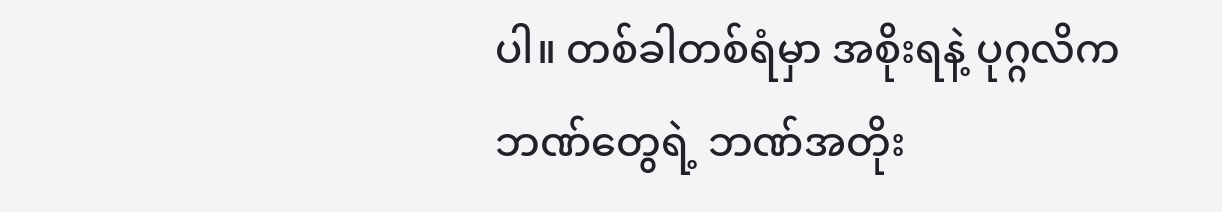ပါ။ တစ်ခါတစ်ရံမှာ အစိုးရနဲ့ ပုဂ္ဂလိက ဘဏ်တွေရဲ့ ဘဏ်အတိုး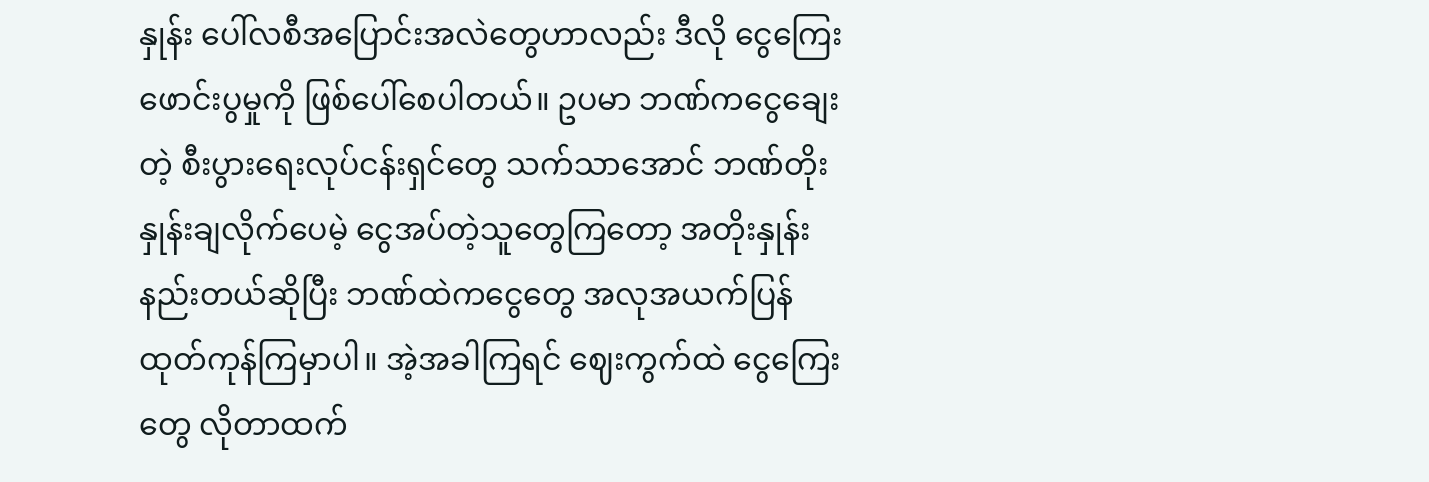နှုန်း ပေါ်လစီအပြောင်းအလဲတွေဟာလည်း ဒီလို ငွေကြေးဖောင်းပွမှုကို ဖြစ်ပေါ်စေပါတယ်။ ဥပမာ ဘဏ်ကငွေချေးတဲ့ စီးပွားရေးလုပ်ငန်းရှင်တွေ သက်သာအောင် ဘဏ်တိုးနှုန်းချလိုက်ပေမဲ့ ငွေအပ်တဲ့သူတွေကြတော့ အတိုးနှုန်းနည်းတယ်ဆိုပြီး ဘဏ်ထဲကငွေတွေ အလုအယက်ပြန်ထုတ်ကုန်ကြမှာပါ။ အဲ့အခါကြရင် ဈေးကွက်ထဲ ငွေကြေးတွေ လိုတာထက်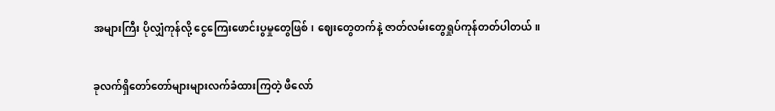အများကြီး ပိုလျှံကုန်လို့ ငွေကြေးဖောင်းပွမှုတွေဖြစ်၊ ဈေးတွေတက်နဲ့ ဇာတ်လမ်းတွေရှုပ်ကုန်တတ်ပါတယ်။

ခုလက်ရှိတော်တော်များများလက်ခံထားကြတဲ့ ဖီလော်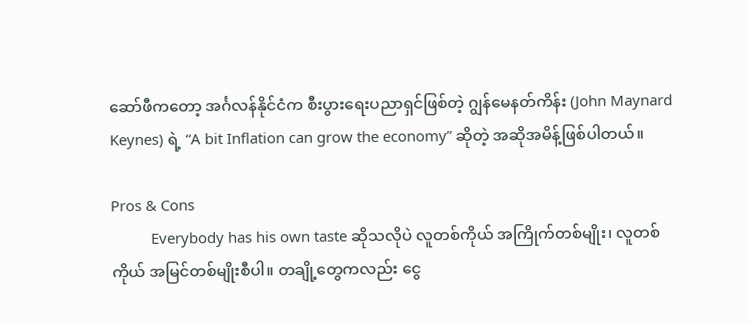ဆော်ဖီကတော့ အင်္ဂလန်နိုင်ငံက စီးပွားရေးပညာရှင်ဖြစ်တဲ့ ဂျွန်မေနတ်ကိန်း (John Maynard Keynes) ရဲ့ “A bit Inflation can grow the economy” ဆိုတဲ့ အဆိုအမိန့်ဖြစ်ပါတယ်။

Pros & Cons
          Everybody has his own taste ဆိုသလိုပဲ လူတစ်ကိုယ် အကြိုက်တစ်မျိုး၊ လူတစ်ကိုယ် အမြင်တစ်မျိုးစီပါ။ တချို့တွေကလည်း ငွေ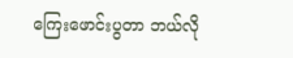ကြေးဖောင်းပွတာ ဘယ်လို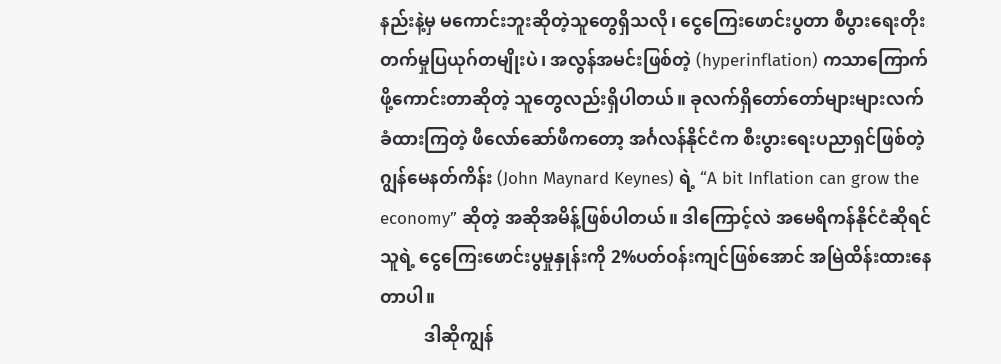နည်းနဲ့မှ မကောင်းဘူးဆိုတဲ့သူတွေရှိသလို၊ ငွေကြေးဖောင်းပွတာ စီပွားရေးတိုးတက်မှုပြယုဂ်တမျိုးပဲ၊ အလွန်အမင်းဖြစ်တဲ့ (hyperinflation) ကသာကြောက်ဖို့ကောင်းတာဆိုတဲ့ သူတွေလည်းရှိပါတယ်။ ခုလက်ရှိတော်တော်များများလက်ခံထားကြတဲ့ ဖီလော်ဆော်ဖီကတော့ အင်္ဂလန်နိုင်ငံက စီးပွားရေးပညာရှင်ဖြစ်တဲ့ ဂျွန်မေနတ်ကိန်း (John Maynard Keynes) ရဲ့ “A bit Inflation can grow the economy” ဆိုတဲ့ အဆိုအမိန့်ဖြစ်ပါတယ်။ ဒါကြောင့်လဲ အမေရိကန်နိုင်ငံဆိုရင် သူရဲ့ ငွေကြေးဖောင်းပွမှုနှုန်းကို 2%ပတ်ဝန်းကျင်ဖြစ်အောင် အမြဲထိန်းထားနေတာပါ။
          ဒါဆိုကျွန်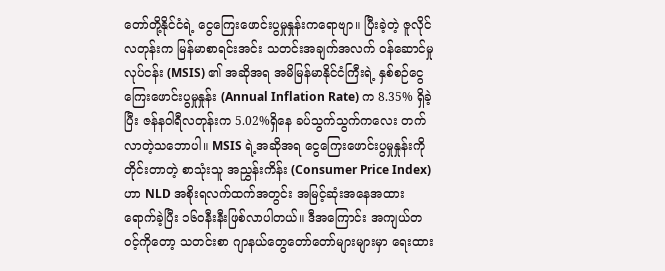တော်တို့နိုင်ငံရဲ့ ငွေကြေးဖောင်းပွမှုနှုန်းကရောဗျာ။ ပြီးခဲ့တဲ့ ဇူလိုင်လတုန်းက မြန်မာစာရင်းအင်း သတင်းအချက်အလက် ဝန်ဆောင်မှုလုပ်ငန်း (MSIS) ၏ အဆိုအရ အမိမြန်မာနိုင်ငံကြီးရဲ့ နှစ်စဉ်ငွေကြေးဖောင်းပွမှုနှုန်း (Annual Inflation Rate) က 8.35% ရှိခဲ့ပြီး ဇန်နဝါရီလတုန်းက 5.02%ရှိနေ ခပ်သွက်သွက်ကလေး တက်လာတဲ့သဘောပါ။ MSIS ရဲ့အဆိုအရ ငွေကြေးဖောင်းပွမှုနှုန်းကိုတိုင်းတာတဲ့ စာသုံးသူ အညွှန်းကိန်း (Consumer Price Index) ဟာ NLD အစိုးရလက်ထက်အတွင်း အမြင့်ဆုံးအနေအထားရောက်ခဲ့ပြီး ၁၆၀နီးနီးဖြစ်လာပါတယ်။ ဒီအကြောင်း အကျယ်တဝင့်ကိုတော့ သတင်းစာ ဂျာနယ်တွေတော်တော်များများမှာ ရေးထား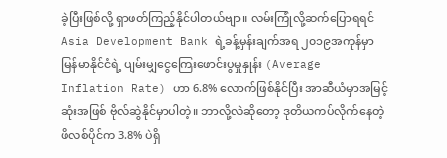ခဲ့ပြီးဖြစ်လို့ ရှာဖတ်ကြည့်နိုင်ပါတယ်ဗျာ။ လမ်းကြုံလို့ဆက်ပြောရရင် Asia Development Bank ရဲ့ခန့်မှန်းချက်အရ ၂၀၁၉အကုန်မှာ မြန်မာနိုင်ငံရဲ့ ပျမ်းမျှငွေကြေးဖောင်းပွမှုနှုန်း (Average Inflation Rate) ဟာ 6.8% လောက်ဖြစ်နိုင်ပြီး အာဆီယံမှာအမြင့်ဆုံးအဖြစ် ဗိုလ်ဆွဲနိုင်မှာပါတဲ့။ ဘာလို့လဲဆိုတော့ ဒုတိယကပ်လိုက်နေတဲ့ ဖိလစ်ပိုင်က 3.8% ပဲရှိ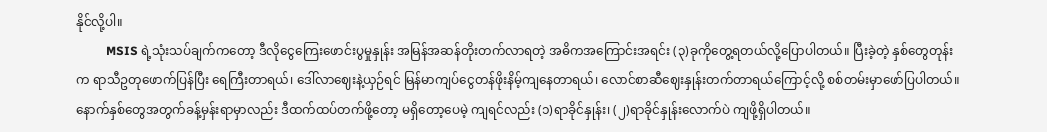နိုင်လို့ပါ။
          MSIS ရဲ့သုံးသပ်ချက်ကတော့ ဒီလိုငွေကြေးဖောင်းပွမှုနှုန်း အမြန်အဆန်တိုးတက်လာရတဲ့ အဓိကအကြောင်းအရင်း (၃)ခုကိုတွေ့ရတယ်လို့ပြောပါတယ်။ ပြီးခဲ့တဲ့ နှစ်တွေတုန်းက ရာသီဥတုဖောက်ပြန်ပြီး ရေကြီးတာရယ်၊ ဒေါ်လာဈေးနဲ့ယှဉ်ရင် မြန်မာကျပ်ငွေတန်ဖိုးနိမ့်ကျနေတာရယ်၊ လောင်စာဆီဈေးနှုန်းတက်တာရယ်ကြောင့်လို့ စစ်တမ်းမှာဖော်ပြပါတယ်။ နောက်နှစ်တွေအတွက်ခန့်မှန်းရာမှာလည်း ဒီထက်ထပ်တက်ဖို့တော့ မရှိတော့ပေမဲ့ ကျရင်လည်း (၁)ရာခိုင်နှုန်း၊ (၂)ရာခိုင်နှုန်းလောက်ပဲ ကျဖို့ရှိပါတယ်။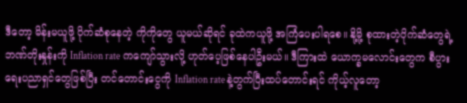ဒီတော့ မိန်းမယူဖို့ ပိုက်ဆံစုနေတဲ့ ကိုကိုတွေ ယူမယ်ဆိုရင် ခုထဲကယူဖို့ အကြံပေးပါရစေ။ နို့မို့ စုထားတဲ့ပိုက်ဆံတွေရဲ့ ဘဏ်တိုးနှုန်းကို Inflation rate ကကျော်သွားလို့ ဟုတ်ပေ့ဖြစ်နေပါဦးမယ်။ ဒီကြားထဲ ယောက္ခမလောင်းတွေက စီပွားရေးပညာရှင်တွေဖြစ်ပြီး တင်တောင်းငွေကို Inflation rate နဲ့တွက်ပြီးထပ်တောင်းရင် ကိုယ့်လူတော့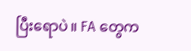ပြီးရောပဲ။ FA တွေက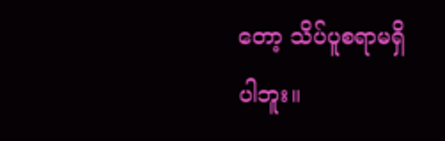တော့ သိပ်ပူစရာမရှိပါဘူး။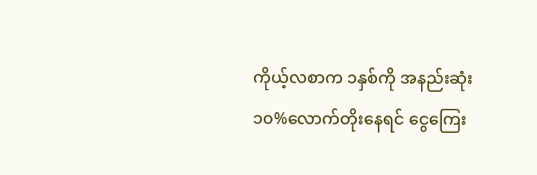ကိုယ့်လစာက ၁နှစ်ကို အနည်းဆုံး ၁၀%လောက်တိုးနေရင် ငွေကြေး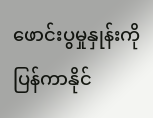ဖောင်းပွမှုနှုန်းကို ပြန်ကာနိုင်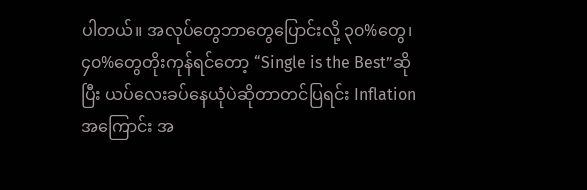ပါတယ်။ အလုပ်တွေဘာတွေပြောင်းလို့ ၃၀%တွေ၊ ၄၀%တွေတိုးကုန်ရင်တော့ “Single is the Best”ဆိုပြီး ယပ်လေးခပ်နေယုံပဲဆိုတာတင်ပြရင်း Inflation အကြောင်း အ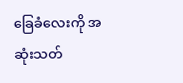ခြေခံလေးကို အဆုံးသတ်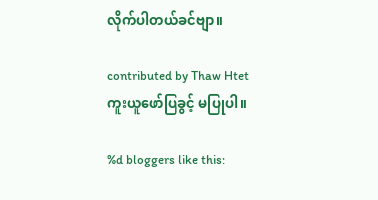လိုက်ပါတယ်ခင်ဗျာ။

contributed by Thaw Htet
ကူးယူဖော်ပြခွင့် မပြုပါ။

%d bloggers like this: